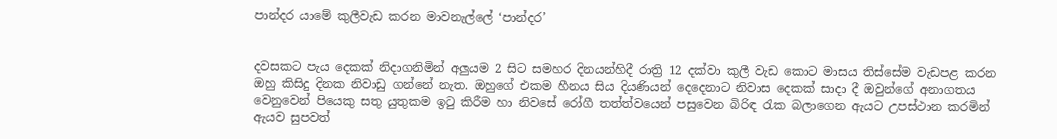පාන්දර යාමේ කුලීවැඩ කරන මාවනැල්ලේ ‘පාන්දර’


දවසකට පැය දෙකක් නිදාගනිමින් අලුයම 2 සිට සමහර දිනයන්හිදී රාත්‍රි 12 දක්වා කුලී වැඩ කොට මාසය තිස්සේම වැඩපළ කරන ඔහු කිසිදු දිනක නිවාඩු ගන්නේ නැත. ඔහුගේ එකම හීනය සිය දියණියන් දෙදෙනාට නිවාස දෙකක් සාදා දී ඔවුන්ගේ අනාගතය වෙනුවෙන් පියෙකු සතු යුතුකම ඉටු කිරීම හා නිවසේ රෝගී තත්ත්වයෙන් පසුවෙන බිරිඳ රැක බලාගෙන ඇයට උපස්ථාන කරමින් ඇයව සුපවත්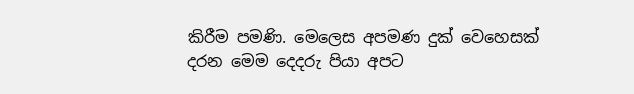කිරීම පමණි. මෙලෙස අපමණ දුක් වෙහෙසක් දරන මෙම දෙදරු පියා අපට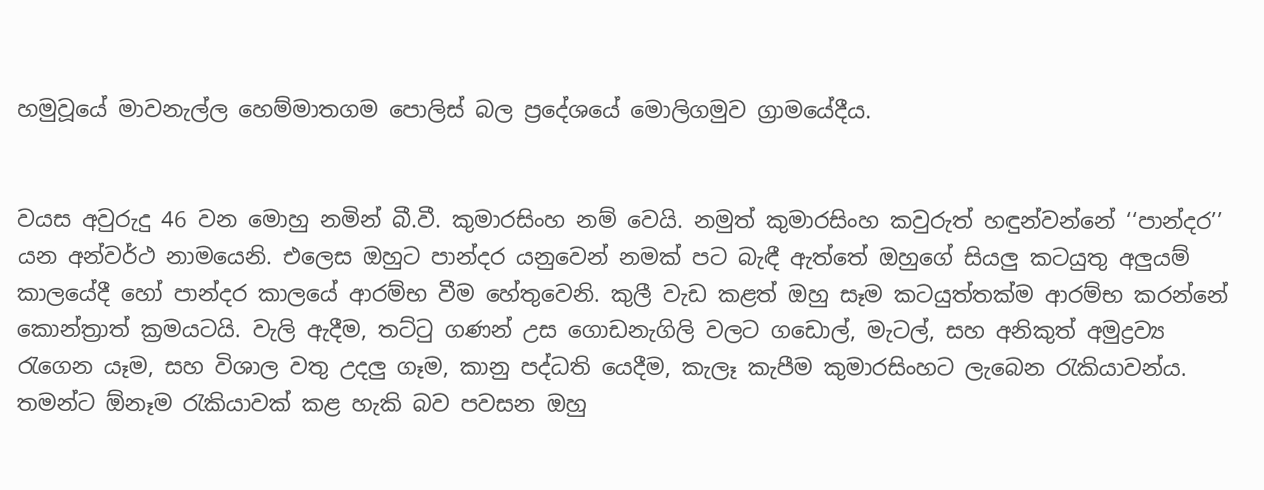හමුවූයේ මාවනැල්ල හෙම්මාතගම පොලිස් බල ප්‍රදේශයේ මොලිගමුව ග්‍රාමයේදීය.


වයස අවුරුදු 46 වන මොහු නමින් බී.වී. කුමාරසිංහ නම් වෙයි. නමුත් කුමාරසිංහ කවුරුත් හඳුන්වන්නේ ‘‘පාන්දර’’ යන අන්වර්ථ නාමයෙනි. එලෙස ඔහුට පාන්දර යනුවෙන් නමක් පට බැඳී ඇත්තේ ඔහුගේ සියලු කටයුතු අලුයම් කාලයේදී හෝ පාන්දර කාලයේ ආරම්භ වීම හේතුවෙනි. කුලී වැඩ කළත් ඔහු සෑම කටයුත්තක්ම ආරම්භ කරන්නේ කොන්ත්‍රාත් ක්‍රමයටයි. වැලි ඇදීම, තට්ටු ගණන් උස ගොඩනැගිලි වලට ගඩොල්, මැටල්, සහ අනිකුත් අමුද්‍රව්‍ය රැගෙන යෑම, සහ විශාල වතු උදලු ගෑම, කානු පද්ධති යෙදීම, කැලෑ කැපීම කුමාරසිංහට ලැබෙන රැකියාවන්ය. තමන්ට ඕනෑම රැකියාවක් කළ හැකි බව පවසන ඔහු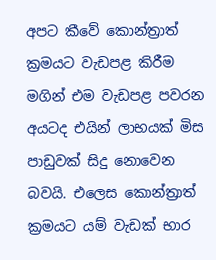අපට කීවේ කොන්ත්‍රාත් ක්‍රමයට වැඩපළ කිරීම මගින් එම වැඩපළ පවරන අයටද එයින් ලාභයක් මිස පාඩුවක් සිදු නොවෙන බවයි. එලෙස කොන්ත්‍රාත් ක්‍රමයට යම් වැඩක් භාර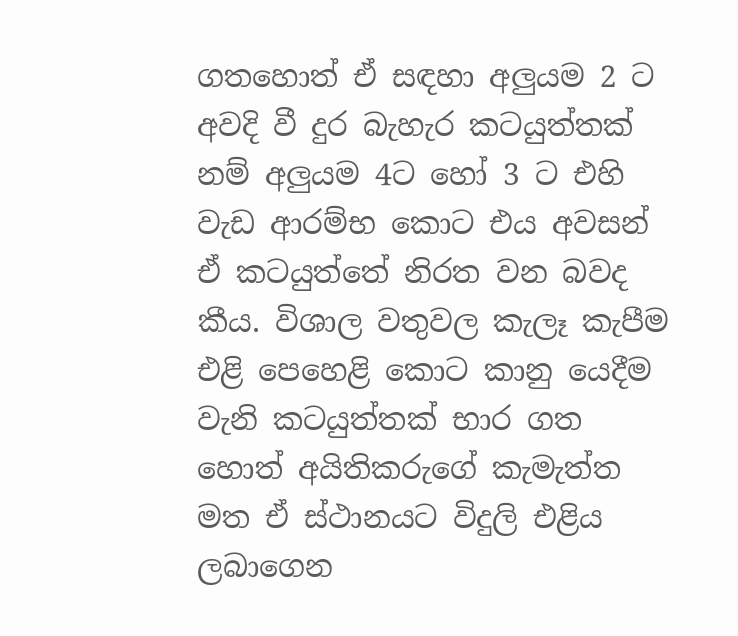ගතහොත් ඒ සඳහා අලුයම 2 ට අවදි වී දුර බැහැර කටයුත්තක් නම් අලුයම 4ට හෝ 3 ට එහි වැඩ ආරම්භ කොට එය අවසන් ඒ කටයුත්තේ නිරත වන බවද කීය. විශාල වතුවල කැලෑ කැපීම එළි පෙහෙළි කොට කානු යෙදීම වැනි කටයුත්තක් භාර ගත හොත් අයිතිකරුගේ කැමැත්ත මත ඒ ස්ථානයට විදුලි එළිය ලබාගෙන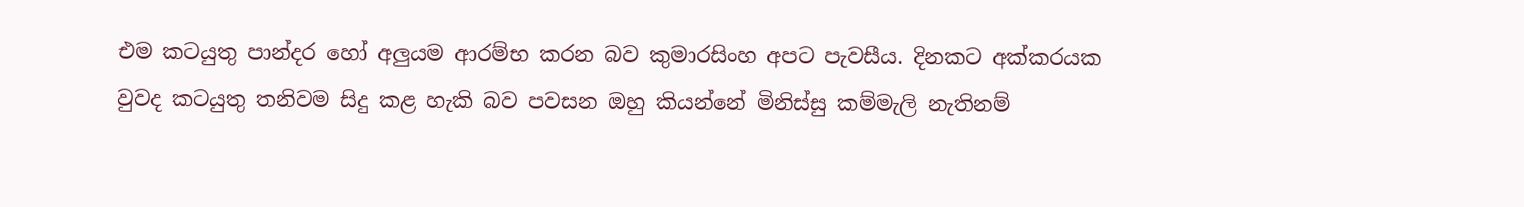එම කටයුතු පාන්දර හෝ අලුයම ආරම්භ කරන බව කුමාරසිංහ අපට පැවසීය. දිනකට අක්කරයක වුවද කටයුතු තනිවම සිදු කළ හැකි බව පවසන ඔහු කියන්නේ මිනිස්සු කම්මැලි නැතිනම්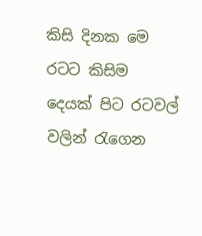කිසි දිනක මෙ රටට කිසිම දෙයක් පිට රටවල් වලින් රැගෙන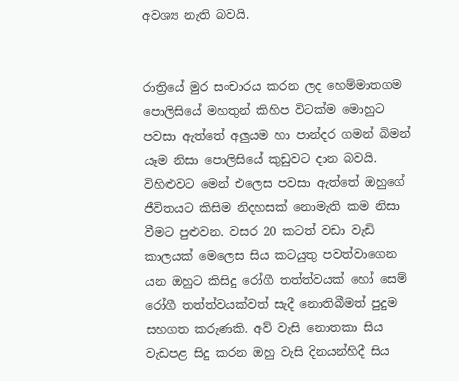අවශ්‍ය නැති බවයි.


රාත්‍රියේ මුර සංචාරය කරන ලද හෙම්මාතගම පොලිසියේ මහතුන් කිහිප විටක්ම මොහුට පවසා ඇත්තේ අලුයම හා පාන්දර ගමන් බිමන් යෑම නිසා පොලිසියේ කුඩුවට දාන බවයි. විහිළුවට මෙන් එලෙස පවසා ඇත්තේ ඔහුගේ ජීවිතයට කිසිම නිදහසක් නොමැති කම නිසා වීමට පුළුවන. වසර 20 කටත් වඩා වැඩි කාලයක් මෙලෙස සිය කටයුතු පවත්වාගෙන යන ඔහුට කිසිදු රෝගී තත්ත්වයක් හෝ සෙම් රෝගී තත්ත්වයක්වත් සැදී නොතිබීමත් පුදුම සහගත කරුණකි. අව් වැසි නොතකා සිය වැඩපළ සිදු කරන ඔහු වැසි දිනයන්හිදී සිය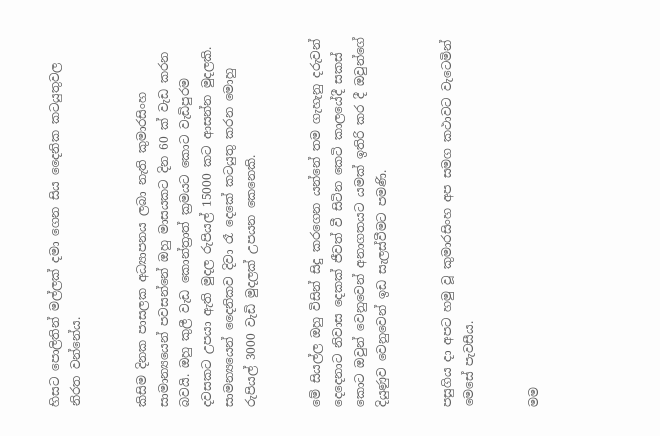හිසට පොලිතින් මල්ලක් දමා ගෙන සිය දෛනික කටයුතුවල නිරත වන්නේය.


කිසිම දිනක පාසලක අධ්‍යාපනය ලබා නැති කුමාරසිංහ සාමාන්‍යයෙන් පවසන්නේ ඔහු මාසයකට දින 60 ක් වැඩ කරන බවයි. ඔහු කුලී වැඩ කොන්ත්‍රාත් ක්‍රමයට කොට වැඩිපුරම දවසකට උපයා ඇති මුදල රුපියල් 15000 කට ආසන්න මුදලකි. සාමන්‍යයෙන් දෛනිකව දිවා රෑ දෙකේ කටයුතු කරන මොහු රුපියල් 3000 වැඩි මුදලක් උපයන කෙනෙකි.


මේ සියල්ල ඔහු විසින් සිදු කරගෙන යන්නේ තම ගැහැනු දරුවන් දෙදෙනාට නිවාස දෙකක් ජීවත් වී සිටින කෙටි කාලයේදී සකස් කොට ඔවුන් වෙනුවෙන් අනාගතයට යමක් ඉතිරි කර දී ඔවුන්ගේ දියුණුව වෙනුවෙන් ඉඩ සැලස්වීමට පමණි.


පසුගිය දා අපට හමු වූ කුමාරසිංහ අප සමග කථාවට වැටෙමින් මෙසේ පැවසීය.


මම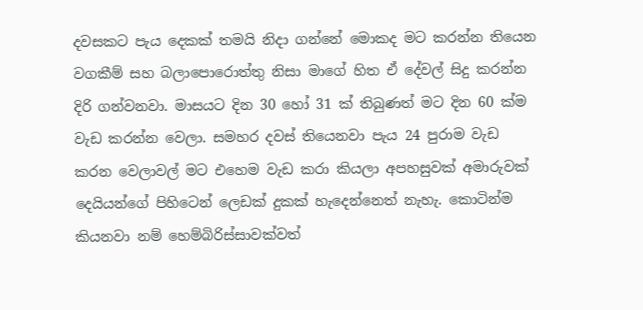දවසකට පැය දෙකක් තමයි නිදා ගන්නේ මොකද මට කරන්න තියෙන වගකීම් සහ බලාපොරොත්තු නිසා මාගේ හිත ඒ දේවල් සිදු කරන්න දිරි ගන්වනවා. මාසයට දින 30 හෝ 31 ක් තිබුණත් මට දින 60 ක්ම වැඩ කරන්න වෙලා. සමහර දවස් තියෙනවා පැය 24 පුරාම වැඩ කරන වෙලාවල් මට එහෙම වැඩ කරා කියලා අපහසුවක් අමාරුවක් දෙයියන්ගේ පිහිටෙන් ලෙඩක් දුකක් හැදෙන්නෙත් නැහැ. කොටින්ම කියනවා නම් හෙම්බිරිස්සාවක්වත්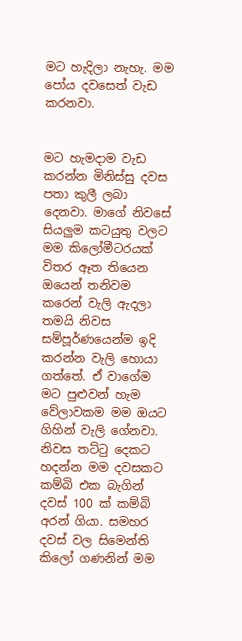මට හැදිලා නැහැ. මම පෝය දවසෙත් වැඩ කරනවා.


මට හැමදාම වැඩ කරන්න මිනිස්සු දවස පතා කුලී ලබා දෙනවා. මාගේ නිවසේ සියලුම කටයුතු වලට මම කිලෝමීටරයක් විතර ඈත තියෙන ඔයෙන් තනිවම කරෙන් වැලි ඇදලා තමයි නිවස සම්පූර්ණයෙන්ම ඉදි කරන්න වැලි හොයා ගත්තේ. ඒ වාගේම මට පුළුවන් හැම වේලාවකම මම ඔයට ගිහින් වැලි ගේනවා. නිවස තට්ටු දෙකට හදන්න මම දවසකට කම්බි එක බැගින් දවස් 100 ක් කම්බි අරන් ගියා. සමහර දවස් වල සිමෙන්ති කිලෝ ගණනින් මම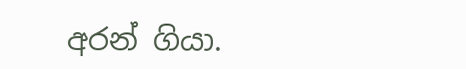අරන් ගියා.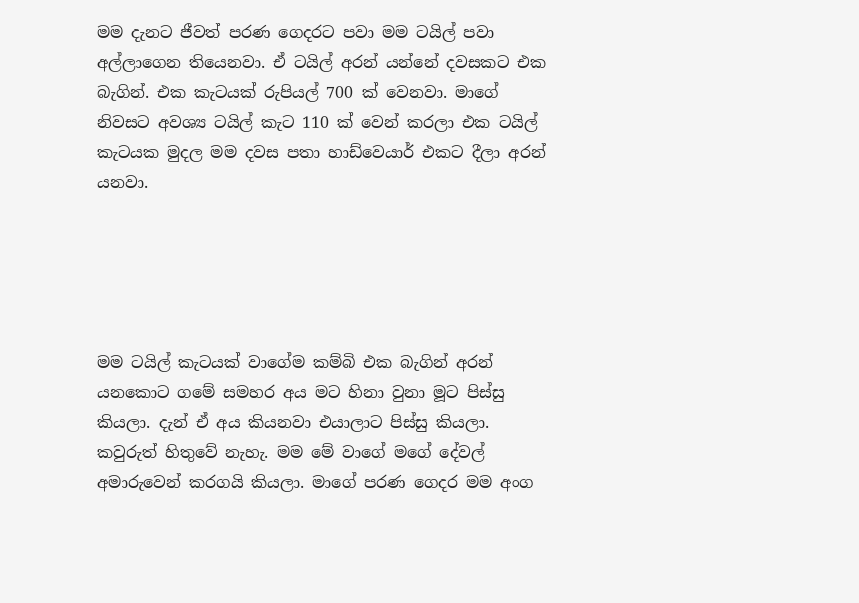මම දැනට ජීවත් පරණ ගෙදරට පවා මම ටයිල් පවා අල්ලාගෙන තියෙනවා. ඒ ටයිල් අරන් යන්නේ දවසකට එක බැගින්. එක කැටයක් රුපියල් 700 ක් වෙනවා. මාගේ නිවසට අවශ්‍ය ටයිල් කැට 110 ක් වෙන් කරලා එක ටයිල් කැටයක මුදල මම දවස පතා හාඩ්වෙයාර් එකට දීලා අරන් යනවා.





මම ටයිල් කැටයක් වාගේම කම්බි එක බැගින් අරන් යනකොට ගමේ සමහර අය මට හිනා වුනා මූට පිස්සු කියලා. දැන් ඒ අය කියනවා එයාලාට පිස්සු කියලා. කවුරුත් හිතුවේ නැහැ. මම මේ වාගේ මගේ දේවල් අමාරුවෙන් කරගයි කියලා. මාගේ පරණ ගෙදර මම අංග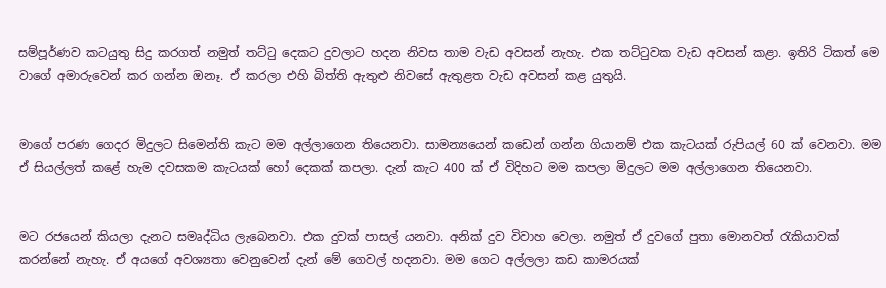සම්පූර්ණව කටයුතු සිදු කරගත් නමුත් තට්ටු දෙකට දුවලාට හදන නිවස තාම වැඩ අවසන් නැහැ. එක තට්ටුවක වැඩ අවසන් කළා. ඉතිරි ටිකත් මෙ වාගේ අමාරුවෙන් කර ගන්න ඔනෑ. ඒ කරලා එහි බිත්ති ඇතුළු නිවසේ ඇතුළත වැඩ අවසන් කළ යුතුයි.


මාගේ පරණ ගෙදර මිදුලට සිමෙන්ති කැට මම අල්ලාගෙන තියෙනවා. සාමන්‍යයෙන් කඩෙන් ගන්න ගියානම් එක කැටයක් රුපියල් 60 ක් වෙනවා. මම ඒ සියල්ලත් කළේ හැම දවසකම කැටයක් හෝ දෙකක් කපලා. දැන් කැට 400 ක් ඒ විදිහට මම කපලා මිදුලට මම අල්ලාගෙන තියෙනවා.


මට රජයෙන් කියලා දැනට සමෘද්ධිය ලැබෙනවා. එක දුවක් පාසල් යනවා. අනික් දුව විවාහ වෙලා. නමුත් ඒ දුවගේ පුතා මොනවත් රැකියාවක් කරන්නේ නැහැ. ඒ අයගේ අවශ්‍යතා වෙනුවෙන් දැන් මේ ගෙවල් හදනවා. මම ගෙට අල්ලලා කඩ කාමරයක්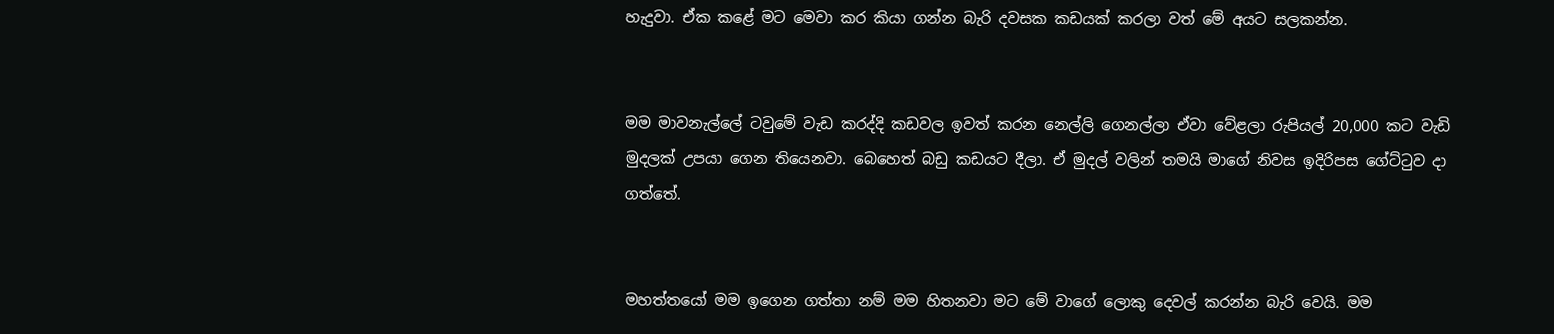හැදුවා. ඒක කළේ මට මෙවා කර කියා ගන්න බැරි දවසක කඩයක් කරලා වත් මේ අයට සලකන්න.


මම මාවනැල්ලේ ටවුමේ වැඩ කරද්දි කඩවල ඉවත් කරන නෙල්ලි ගෙනල්ලා ඒවා වේළලා රුපියල් 20,000 කට වැඩි මුදලක් උපයා ගෙන තියෙනවා. බෙහෙත් බඩු කඩයට දීලා. ඒ මුදල් වලින් තමයි මාගේ නිවස ඉදිරිපස ගේට්ටුව දා ගත්තේ.


මහත්තයෝ මම ඉගෙන ගත්තා නම් මම හිතනවා මට මේ වාගේ ලොකු දෙවල් කරන්න බැරි වෙයි. මම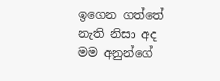ඉගෙන ගත්තේ නැති නිසා අද මම අනුන්ගේ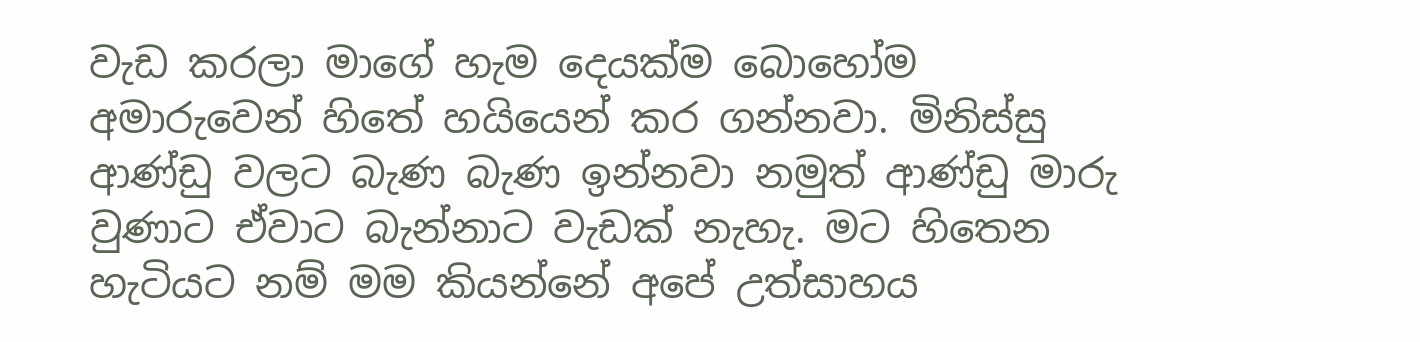වැඩ කරලා මාගේ හැම දෙයක්ම බොහෝම අමාරුවෙන් හිතේ හයියෙන් කර ගන්නවා. මිනිස්සු ආණ්ඩු වලට බැණ බැණ ඉන්නවා නමුත් ආණ්ඩු මාරු වුණාට ඒවාට බැන්නාට වැඩක් නැහැ. මට හිතෙන හැටියට නම් මම කියන්නේ අපේ උත්සාහය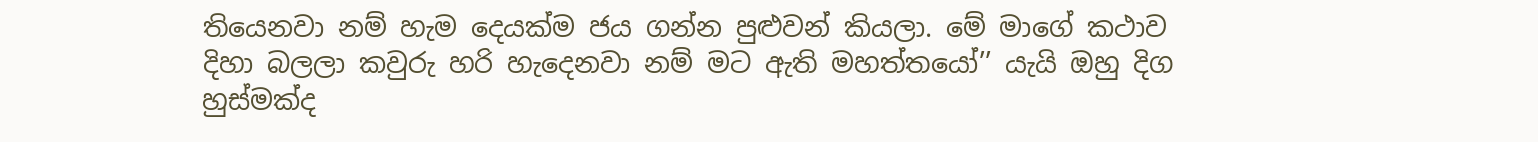තියෙනවා නම් හැම දෙයක්ම ජය ගන්න පුළුවන් කියලා. මේ මාගේ කථාව දිහා බලලා කවුරු හරි හැදෙනවා නම් මට ඇති මහත්තයෝ’’ යැයි ඔහු දිග හුස්මක්ද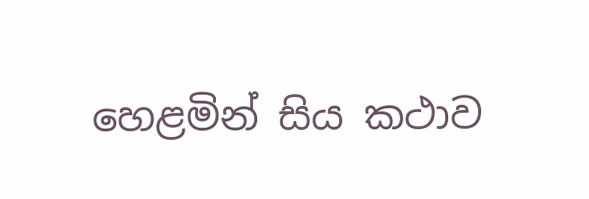හෙළමින් සිය කථාව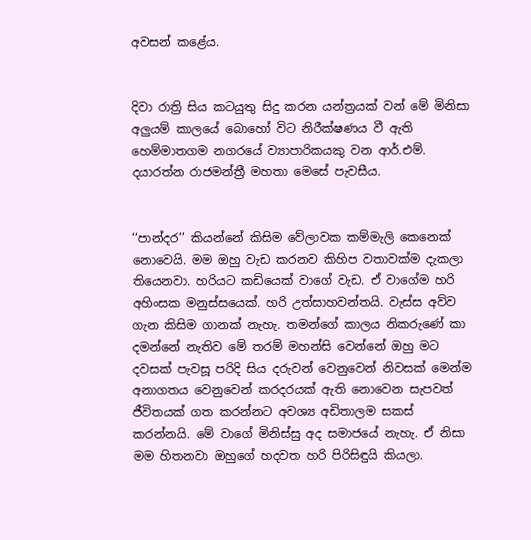අවසන් කළේ‍ය.


දිවා රාත්‍රි සිය කටයුතු සිදු කරන යන්ත්‍රයක් වන් මේ මිනිසා අලුයම් කාලයේ බොහෝ විට නිරීක්ෂණය වී ඇති හෙම්මාතගම නගරයේ ව්‍යාපාරිකයකු වන ආර්.එම්. දයාරත්න රාජමන්ත්‍රී මහතා මෙසේ පැවසීය.


‘‘පාන්දර’’ කියන්නේ කිසිම වේලාවක කම්මැලි කෙනෙක් නොවෙයි. මම ඔහු වැඩ කරනව කිහිප වතාවක්ම දැකලා තියෙනවා. හරියට කඩියෙක් වාගේ වැඩ. ඒ වාගේම හරි අහිංසක මනුස්සයෙක්. හරි උත්සාහවන්තයි. වැස්ස අව්ව ගැන කිසිම ගානක් නැහැ. තමන්ගේ කාලය නිකරුණේ කා දමන්නේ නැතිව මේ තරම් මහන්සි වෙන්නේ ඔහු මට දවසක් පැවසූ පරිදි සිය දරුවන් වෙනුවෙන් නිවසක් මෙන්ම අනාගතය වෙනුවෙන් කරදරයක් ඇති නොවෙන සැපවත් ජීවිතයක් ගත කරන්නට අවශ්‍ය අඩිතාලම සකස් කරන්නයි. මේ වාගේ මිනිස්සු අද සමාජයේ නැහැ. ඒ නිසා මම හිතනවා ඔහුගේ හදවත හරි පිරිසිඳුයි කියලා.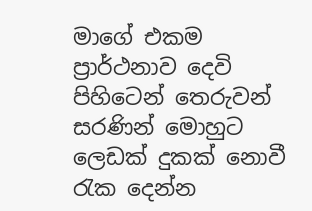මාගේ එකම ප්‍රාර්ථනාව දෙවි පිහිටෙන් තෙරුවන් සරණින් මොහුට ලෙඩක් දුකක් නොවී රැක දෙන්න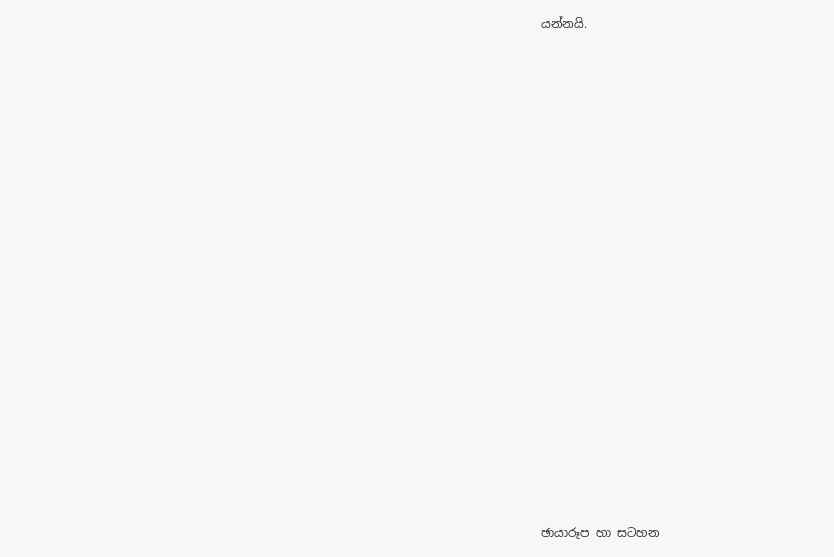යන්නයි.


















ඡායාරූප හා සටහන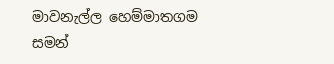මාවනැල්ල හෙම්මාතගම
සමන්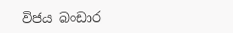විජය බංඩාර